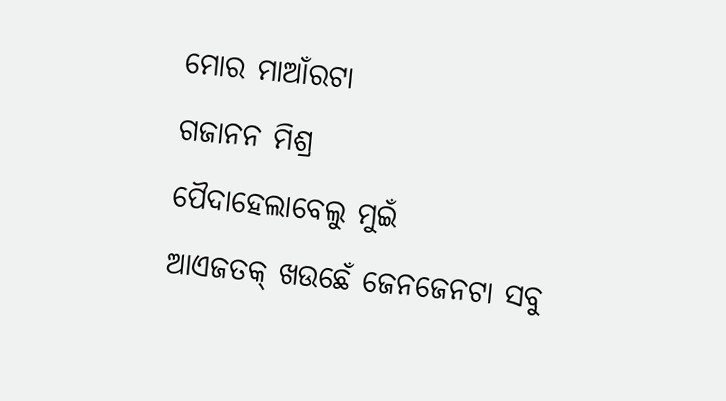ମୋର ମାଆଁରଟା
ଗଜାନନ ମିଶ୍ର
ପୈଦାହେଲାବେଲୁ ମୁଇଁ
ଆଏଜତକ୍ ଖଉଛେଁ ଜେନଜେନଟା ସବୁ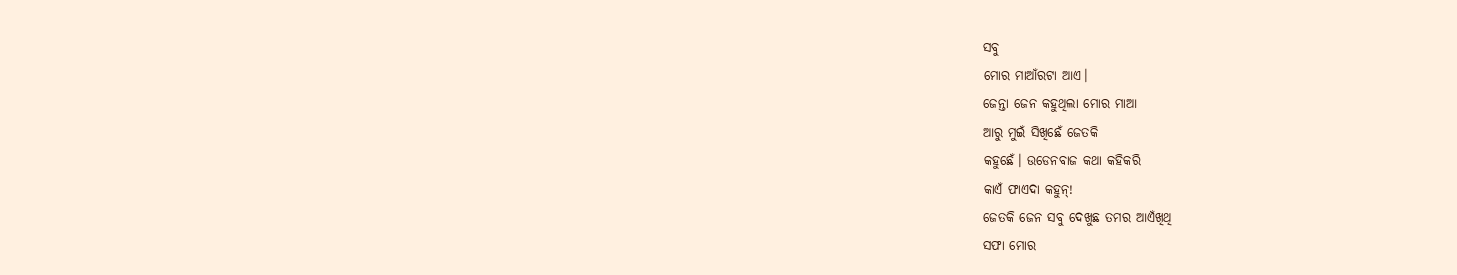ସବୁ
ମୋର ମାଆଁରଟା ଆଏ।
ଜେନ୍ତା ଜେନ କହୁଥିଲା ମୋର ମାଆ
ଆରୁ ମୁଇଁ ସିଖିଛେଁ ଜେତକି
କହୁଛେଁ। ଉଡେନବାଜ କଥା କହିକରି
କାଏଁ ଫାଏଦା କହୁନ୍!
ଜେତକି ଜେନ ସବୁ ଦେଖୁଛ ତମର ଆଏଁଖିଥି
ସଫା ମୋର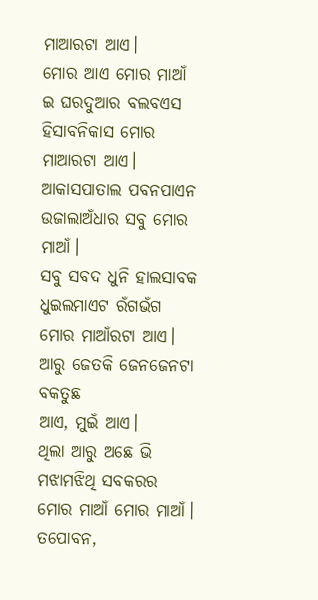ମାଆରଟା ଆଏ।
ମୋର ଆଏ ମୋର ମାଆଁ
ଇ ଘରଦୁଆର ବଲବଏସ
ହିସାବନିକାସ ମୋର ମାଆରଟା ଆଏ।
ଆକାସପାତାଲ ପବନପାଏନ
ଉଜାଲାଅଁଧାର ସବୁ ମୋର ମାଆଁ।
ସବୁ ସବଦ ଧୁନି ହାଲସାବକ
ଧୁଇଲମାଏଟ ରଁଗଭଁଗ
ମୋର ମାଆଁରଟା ଆଏ।
ଆରୁ ଜେତକି ଜେନଜେନଟା ବକତୁଛ
ଆଏ, ମୁଇଁ ଆଏ।
ଥିଲା ଆରୁ ଅଛେ ଭି
ମଝାମଝିଥି ସବକରର
ମୋର ମାଆଁ ମୋର ମାଆଁ।
ତପୋବନ,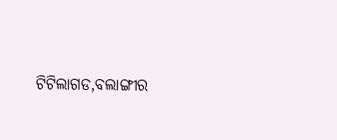ଟିଟିଲାଗଡ,ବଲାଙ୍ଗୀର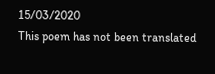15/03/2020
This poem has not been translated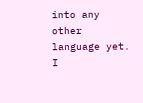into any other language yet.
I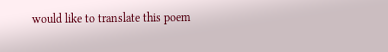would like to translate this poem